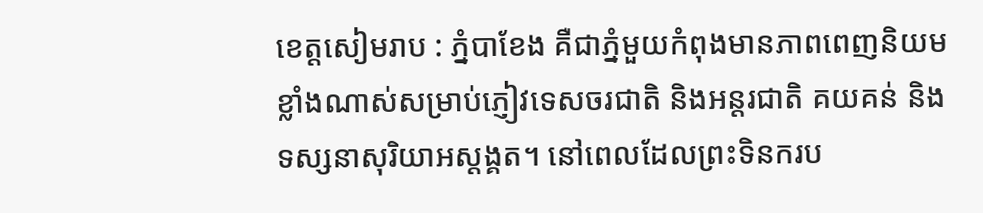ខេត្តសៀមរាប : ភ្នំបាខែង គឺជាភ្នំមួយកំពុងមានភាពពេញនិយមខ្លាំងណាស់សម្រាប់ភ្ញៀវទេសចរជាតិ និងអន្តរជាតិ គយគន់ និងទស្សនាសុរិយាអស្តង្គត។ នៅពេលដែលព្រះទិនករប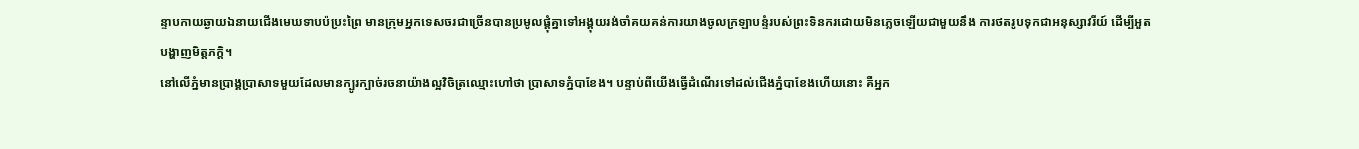ន្ទាបកាយឆ្ងាយឯនាយជើងមេឃទាបប៉ប្រះព្រៃ មានក្រុមអ្នកទេសចរជាច្រើនបានប្រមូលផ្តុំគ្នាទៅអង្គុយរង់ចាំគយគន់ការយាងចូលក្រឡាបន្ទំរបស់ព្រះទិនករដោយមិនភ្លេចឡើយជាមួយនឹង ការថតរូបទុកជាអនុស្សាវរីយ៍ ដើម្បីអួតបង្ហាញមិត្តភក្តិ។
នៅលើភ្នំមានប្រាង្គប្រាសាទមួយដែលមានក្បូរក្បាច់រចនាយ៉ាងល្អវិចិត្រឈ្មោះហៅថា ប្រាសាទភ្នំបាខែង។ បន្ទាប់ពីយើងធ្វើដំណើរទៅដល់ជើងភ្នំបាខែងហើយនោះ គឺអ្នក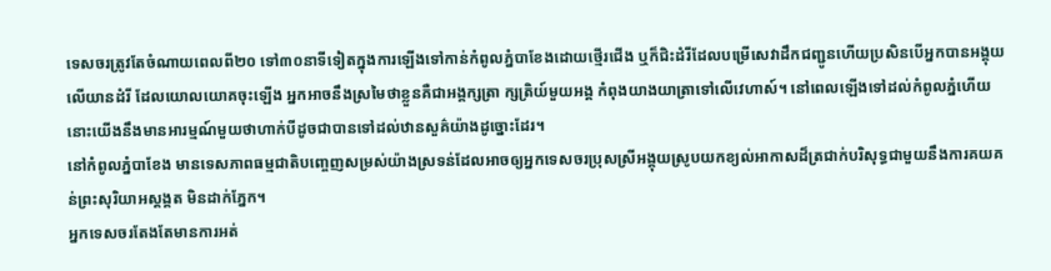ទេសចរត្រូវតែចំណាយពេលពី២០ ទៅ៣០នាទីទៀតក្នុងការឡើងទៅកាន់កំពូលភ្នំបាខែងដោយថ្មើរជើង ឬក៏ជិះដំរីដែលបម្រើសេវាដឹកជញ្ជូនហើយប្រសិនបើអ្នកបានអង្គុយលើយានដំរី ដែលយោលយោគចុះឡើង អ្នកអាចនឹងស្រមៃថាខ្លួនគឺជាអង្គក្សត្រា ក្សត្រិយ៍មួយអង្គ កំពុងយាងយាត្រាទៅលើវេហាស៍។ នៅពេលឡើងទៅដល់កំពូលភ្នំហើយនោះយើងនឹងមានអារម្មណ៍មួយថាហាក់បីដូចជាបានទៅដល់ឋានសួគ៌យ៉ាងដូច្នោះដែរ។
នៅកំពូលភ្នំបាខែង មានទេសភាពធម្មជាតិបញ្ចេញសម្រស់យ៉ាងស្រទន់ដែលអាចឲ្យអ្នកទេសចរប្រុសស្រីអង្គុយស្រូបយកខ្យល់អាកាសដ៏ត្រជាក់បរិសុទ្ធជាមួយនឹងការគយគន់ព្រះសុរិយាអស្តង្គត មិនដាក់ភ្នែក។
អ្នកទេសចរតែងតែមានការអត់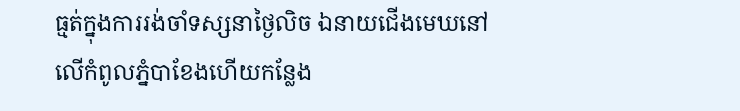ធ្មត់ក្នុងការរង់ចាំទស្សនាថ្ងៃលិច ឯនាយជើងមេឃនៅលើកំពូលភ្នំបាខែងហើយកន្លែង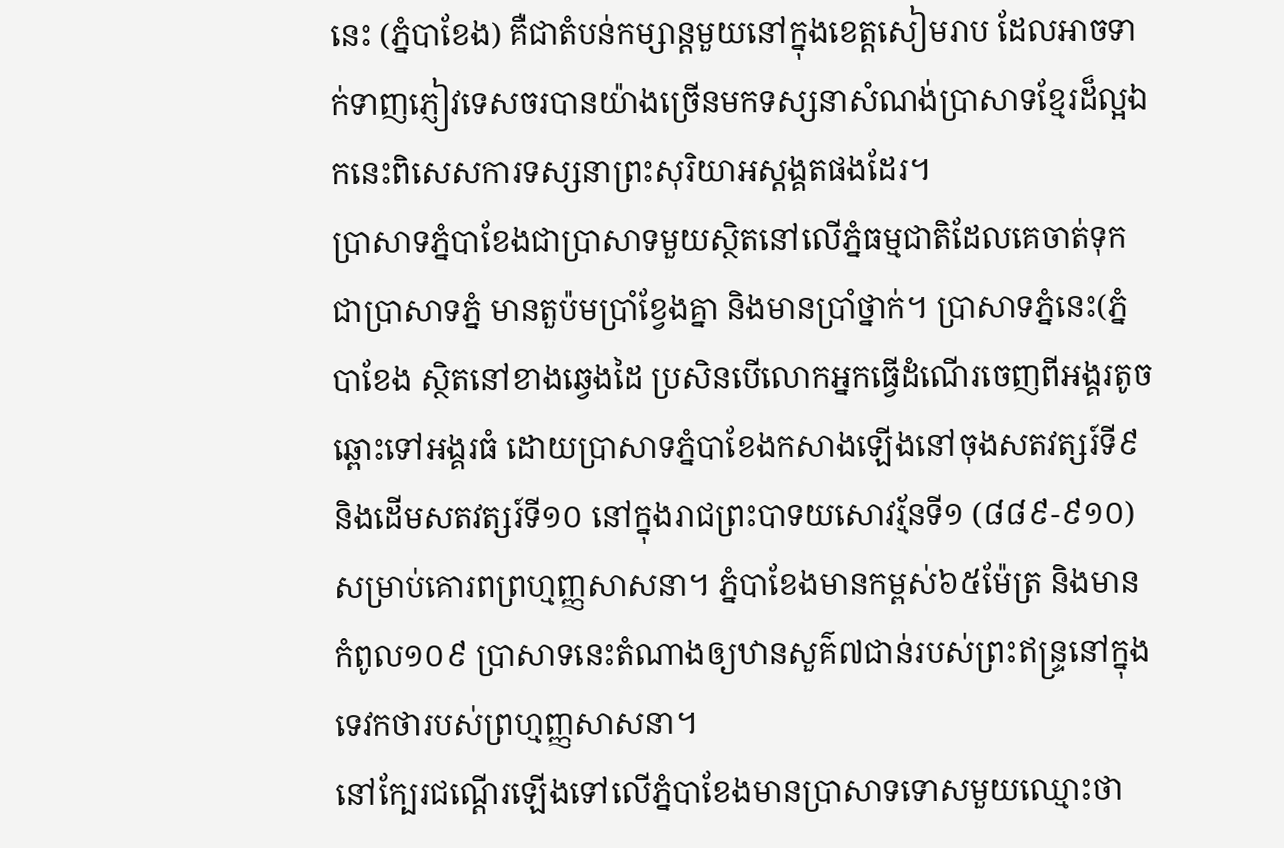នេះ (ភ្នំបាខែង) គឺជាតំបន់កម្សាន្តមួយនៅក្នុងខេត្តសៀមរាប ដែលអាចទាក់ទាញភ្ញៀវទេសចរបានយ៉ាងច្រើនមកទស្សនាសំណង់ប្រាសាទខ្មែរដ៏ល្អឯកនេះពិសេសការទស្សនាព្រះសុរិយាអស្តង្គតផងដែរ។
ប្រាសាទភ្នំបាខែងជាប្រាសាទមួយស្ថិតនៅលើភ្នំធម្មជាតិដែលគេចាត់ទុកជាប្រាសាទភ្នំ មានតួប៉មប្រាំខ្វែងគ្នា និងមានប្រាំថ្នាក់។ ប្រាសាទភ្នំនេះ(ភ្នំបាខែង ស្ថិតនៅខាងឆ្វេងដៃ ប្រសិនបើលោកអ្នកធ្វើដំណើរចេញពីអង្គរតូចឆ្ពោះទៅអង្គរធំ ដោយប្រាសាទភ្នំបាខែងកសាងឡើងនៅចុងសតវត្សរ៍ទី៩ និងដើមសតវត្សរ៍ទី១០ នៅក្នុងរាជព្រះបាទយសោវរ្ម័នទី១ (៨៨៩-៩១០) សម្រាប់គោរពព្រហ្មញ្ញសាសនា។ ភ្នំបាខែងមានកម្ពស់៦៥ម៉ែត្រ និងមានកំពូល១០៩ ប្រាសាទនេះតំណាងឲ្យឋានសួគ៌៧ជាន់របស់ព្រះឥន្ទ្រនៅក្នុងទេវកថារបស់ព្រហ្មញ្ញសាសនា។
នៅក្បែរជណ្តើរឡើងទៅលើភ្នំបាខែងមានប្រាសាទទោសមួយឈ្មោះថា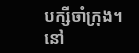បក្សីចាំក្រុង។ នៅ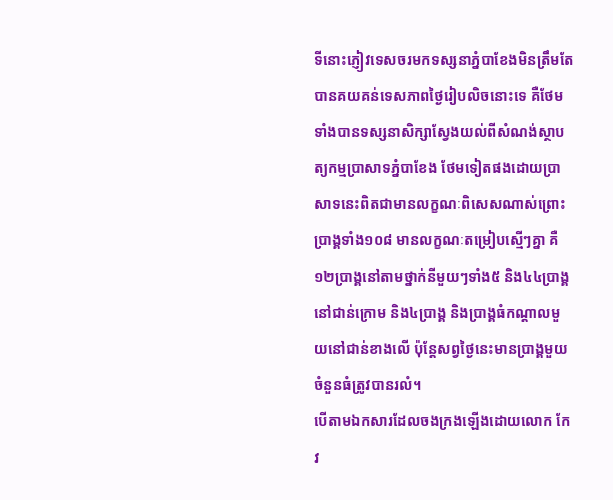ទីនោះភ្ញៀវទេសចរមកទស្សនាភ្នំបាខែងមិនត្រឹមតែបានគយគន់ទេសភាពថ្ងៃរៀបលិចនោះទេ គឺថែមទាំងបានទស្សនាសិក្សាស្វែងយល់ពីសំណង់ស្ថាបត្យកម្មប្រាសាទភ្នំបាខែង ថែមទៀតផងដោយប្រាសាទនេះពិតជាមានលក្ខណៈពិសេសណាស់ព្រោះប្រាង្គទាំង១០៨ មានលក្ខណៈតម្រៀបស្មើៗគ្នា គឺ១២ប្រាង្គនៅតាមថ្នាក់នីមួយៗទាំង៥ និង៤៤ប្រាង្គនៅជាន់ក្រោម និង៤ប្រាង្គ និងប្រាង្គធំកណ្តាលមួយនៅជាន់ខាងលើ ប៉ុន្តែសព្វថ្ងៃនេះមានប្រាង្គមួយចំនួនធំត្រូវបានរលំ។
បើតាមឯកសារដែលចងក្រងឡើងដោយលោក កែវ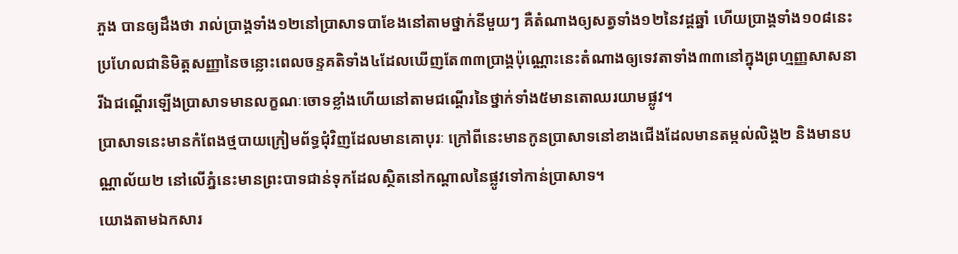ភួង បានឲ្យដឹងថា រាល់ប្រាង្គទាំង១២នៅប្រាសាទបាខែងនៅតាមថ្នាក់នីមួយៗ គឺតំណាងឲ្យសត្វទាំង១២នៃវដ្តឆ្នាំ ហើយប្រាង្គទាំង១០៨នេះប្រហែលជានិមិត្តសញ្ញានៃចន្លោះពេលចន្ទគតិទាំង៤ដែលឃើញតែ៣៣ប្រាង្គប៉ុណ្ណោះនេះតំណាងឲ្យទេវតាទាំង៣៣នៅក្នុងព្រហ្មញ្ញសាសនា រីឯជណ្តើរឡើងប្រាសាទមានលក្ខណៈចោទខ្លាំងហើយនៅតាមជណ្តើរនៃថ្នាក់ទាំង៥មានតោឈរយាមផ្លូវ។
ប្រាសាទនេះមានកំពែងថ្មបាយក្រៀមព័ទ្ធជុំវិញដែលមានគោបុរៈ ក្រៅពីនេះមានកូនប្រាសាទនៅខាងជើងដែលមានតម្កល់លិង្គ២ និងមានបណ្ណាល័យ២ នៅលើភ្នំនេះមានព្រះបាទជាន់ទុកដែលស្ថិតនៅកណ្តាលនៃផ្លូវទៅកាន់ប្រាសាទ។
យោងតាមឯកសារ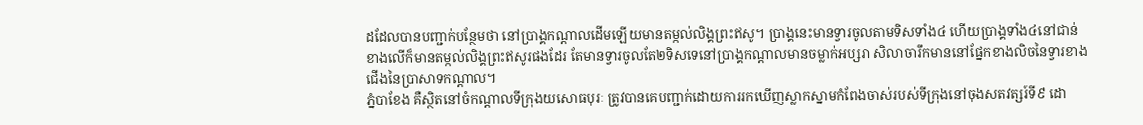ដដែលបានបញ្ជាក់បន្ថែមថា នៅប្រាង្គកណ្តាលដើមឡើយមានតម្កល់លិង្គព្រះឥសូ។ ប្រាង្គនេះមានទ្វារចូលតាមទិសទាំង៤ ហើយប្រាង្គទាំង៤នៅជាន់ខាងលើក៏មានតម្កល់លិង្គព្រះឥសូរផងដែរ តែមានទ្វារចូលតែ២ទិសទេនៅប្រាង្គកណ្តាលមានចម្លាក់អប្សរា សិលាចារឹកមាននៅផ្នែកខាងលិចនៃទ្វារខាងជើងនៃប្រាសាទកណ្តាល។
ភ្នំបាខែង គឺស្ថិតនៅចំកណ្តាលទីក្រុងយសោធបុរៈ ត្រូវបានគេបញ្ជាក់ដោយការរកឃើញស្លាកស្នាមកំពែងចាស់របស់ទីក្រុងនៅចុងសតវត្សរ៍ទី៩ ដោ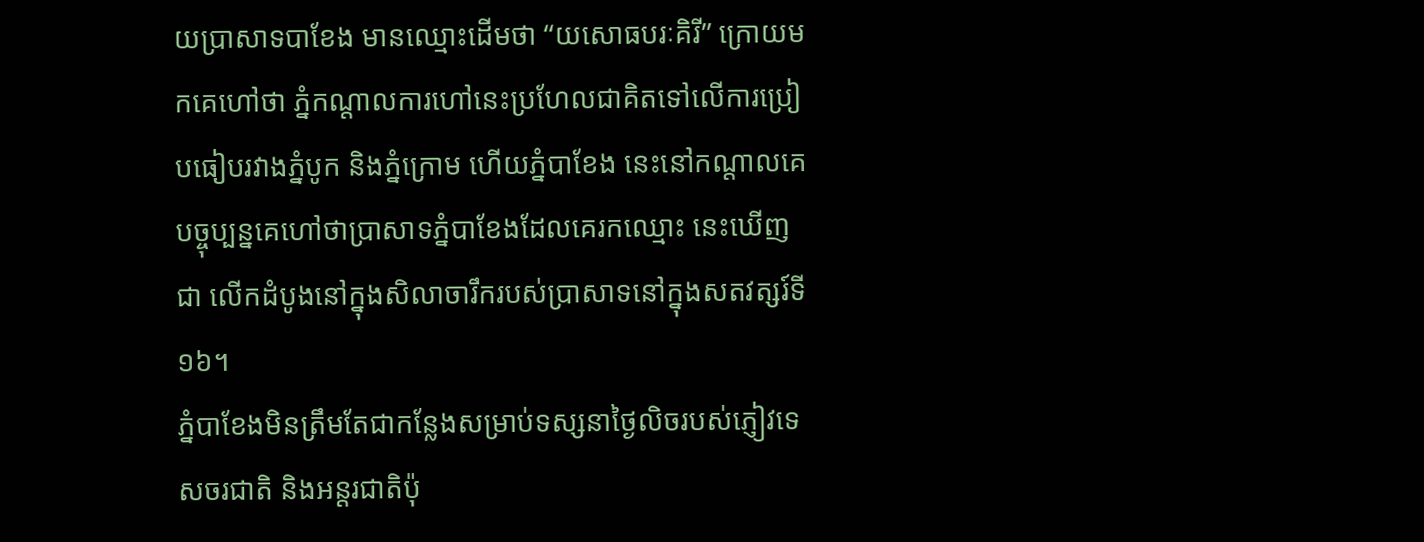យប្រាសាទបាខែង មានឈ្មោះដើមថា “យសោធបរៈគិរី” ក្រោយមកគេហៅថា ភ្នំកណ្តាលការហៅនេះប្រហែលជាគិតទៅលើការប្រៀបធៀបរវាងភ្នំបូក និងភ្នំក្រោម ហើយភ្នំបាខែង នេះនៅកណ្តាលគេបច្ចុប្បន្នគេហៅថាប្រាសាទភ្នំបាខែងដែលគេរកឈ្មោះ នេះឃើញជា លើកដំបូងនៅក្នុងសិលាចារឹករបស់ប្រាសាទនៅក្នុងសតវត្សរ៍ទី១៦។
ភ្នំបាខែងមិនត្រឹមតែជាកន្លែងសម្រាប់ទស្សនាថ្ងៃលិចរបស់ភ្ញៀវទេសចរជាតិ និងអន្តរជាតិប៉ុ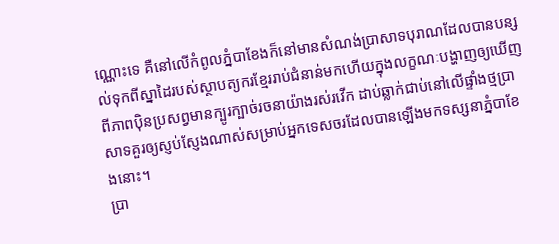ណ្ណោះទេ គឺនៅលើកំពូលភ្នំបាខែងក៏នៅមានសំណង់ប្រាសាទបុរាណដែលបានបន្សល់ទុកពីស្នាដៃរបស់ស្ថាបត្យករខ្មែររាប់ជំនាន់មកហើយក្នុងលក្ខណៈបង្ហាញឲ្យឃើញពីភាពប៉ិនប្រសព្វមានក្បូរក្បាច់រចនាយ៉ាងរស់រវើក ដាប់ឆ្លាក់ជាប់នៅលើផ្ទាំងថ្មប្រាសាទគួរឲ្យស្ញប់ស្ញែងណាស់សម្រាប់អ្នកទេសចរដែលបានឡើងមកទស្សនាភ្នំបាខែងនោះ។
ប្រា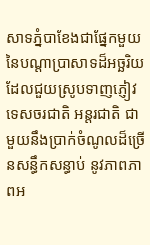សាទភ្នំបាខែងជាផ្នែកមួយនៃបណ្តាប្រាសាទដ៏អច្ឆរិយដែលជួយស្រូបទាញភ្ញៀវទេសចរជាតិ អន្តរជាតិ ជាមួយនឹងប្រាក់ចំណូលដ៏ច្រើនសន្ធឹកសន្ធាប់ នូវភាពភាពអ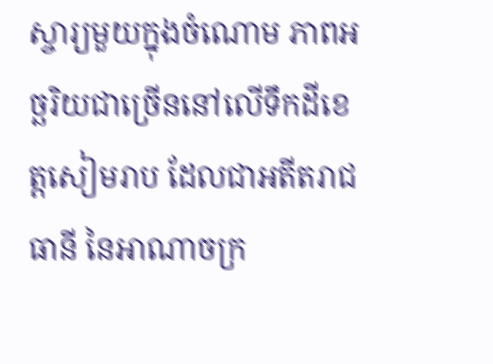ស្ចារ្យមួយក្នុងចំណោម ភាពអច្ឆរិយជាច្រើននៅលើទឹកដីខេត្តសៀមរាប ដែលជាអតីតរាជធានី នៃអាណាចក្រ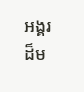អង្គរដ៏ម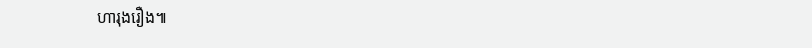ហារុងរឿង៕